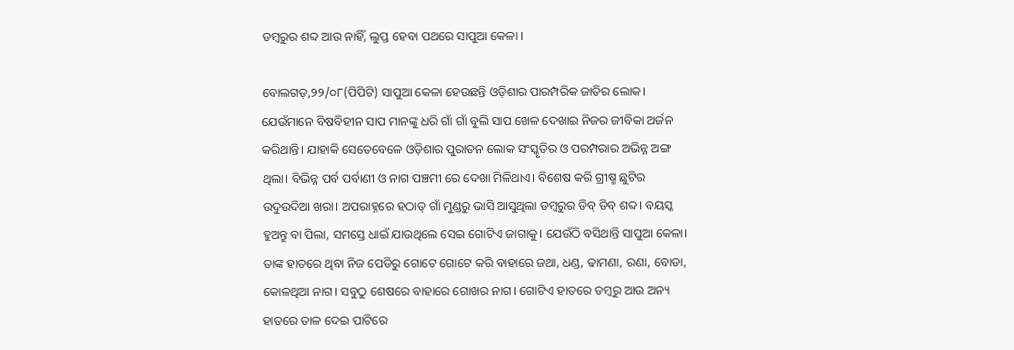ଡମ୍ବରୁର ଶବ୍ଦ ଆଉ ନାହିଁ, ଲୁପ୍ତ ହେବା ପଥରେ ସାପୁଆ କେଳା ।

ବୋଲଗଡ଼,୨୨/୦୮(ପିପିଟି) ସାପୁଆ କେଳା ହେଉଛନ୍ତି ଓଡ଼ିଶାର ପାରମ୍ପରିକ ଜାତିର ଲୋକ। ଯେଉଁମାନେ ବିଷବିହୀନ ସାପ ମାନଙ୍କୁ ଧରି ଗାଁ ଗାଁ ବୁଲି ସାପ ଖେଳ ଦେଖାଇ ନିଜର ଜୀବିକା ଅର୍ଜନ କରିଥାନ୍ତି। ଯାହାକି ସେତେବେଳେ ଓଡ଼ିଶାର ପୁରାତନ ଲୋକ ସଂସ୍କୃତିର ଓ ପରମ୍ପରାର ଅଭିନ୍ନ ଅଙ୍ଗ ଥିଲା। ବିଭିନ୍ନ ପର୍ବ ପର୍ବାଣୀ ଓ ନାଗ ପଞ୍ଚମୀ ରେ ଦେଖା ମିଳିଥାଏ। ବିଶେଷ କରି ଗ୍ରୀଷ୍ମ ଛୁଟିର ଉଦୁଉଦିଆ ଖରା। ଅପରାହ୍ନରେ ହଠାତ୍ ଗାଁ ମୁଣ୍ଡରୁ ଭାସି ଆସୁଥିଲା ଡମ୍ବରୁର ଡିବ୍ ଡିବ୍ ଶବ୍ଦ। ବୟସ୍କ ହୁଅନ୍ତୁ ବା ପିଲା, ସମସ୍ତେ ଧାଇଁ ଯାଉଥିଲେ ସେଇ ଗୋଟିଏ ଜାଗାକୁ। ଯେଉଁଠି ବସିଥାନ୍ତି ସାପୁଆ କେଳା। ତାଙ୍କ ହାତରେ ଥିବା ନିଜ ପେଡିରୁ ଗୋଟେ ଗୋଟେ କରି ବାହାରେ ଜଥା, ଧଣ୍ଡ, ଢାମଣା, ରଣା, ବୋଡା, କୋଳଥିଆ ନାଗ। ସବୁଠୁ ଶେଷରେ ବାହାରେ ଗୋଖର ନାଗ। ଗୋଟିଏ ହାତରେ ଡମ୍ବରୁ ଆଉ ଅନ୍ୟ ହାତରେ ତାଳ ଦେଇ ପାଟିରେ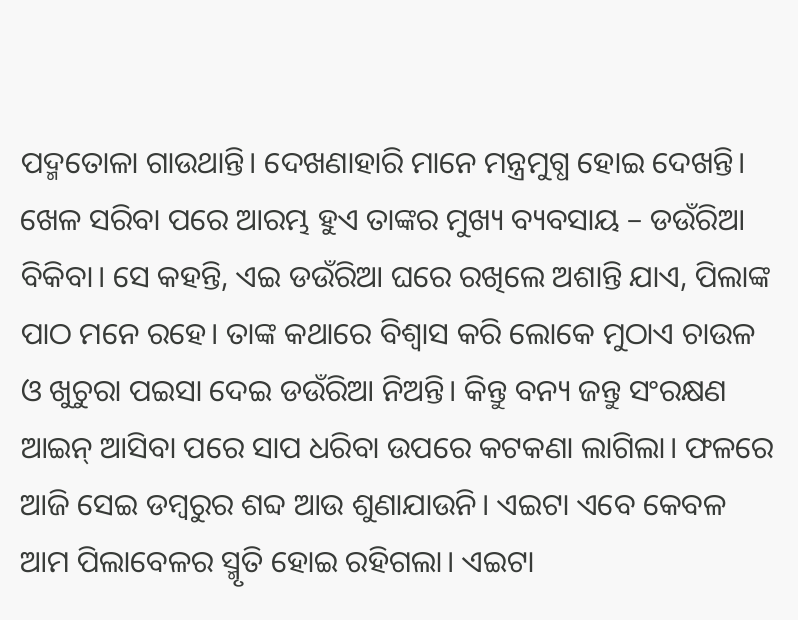ପଦ୍ମତୋଳା ଗାଉଥାନ୍ତି। ଦେଖଣାହାରି ମାନେ ମନ୍ତ୍ରମୁଗ୍ଧ ହୋଇ ଦେଖନ୍ତି। ଖେଳ ସରିବା ପରେ ଆରମ୍ଭ ହୁଏ ତାଙ୍କର ମୁଖ୍ୟ ବ୍ୟବସାୟ – ଡଉଁରିଆ ବିକିବା। ସେ କହନ୍ତି, ଏଇ ଡଉଁରିଆ ଘରେ ରଖିଲେ ଅଶାନ୍ତି ଯାଏ, ପିଲାଙ୍କ ପାଠ ମନେ ରହେ। ତାଙ୍କ କଥାରେ ବିଶ୍ୱାସ କରି ଲୋକେ ମୁଠାଏ ଚାଉଳ ଓ ଖୁଚୁରା ପଇସା ଦେଇ ଡଉଁରିଆ ନିଅନ୍ତି। କିନ୍ତୁ ବନ୍ୟ ଜନ୍ତୁ ସଂରକ୍ଷଣ ଆଇନ୍ ଆସିବା ପରେ ସାପ ଧରିବା ଉପରେ କଟକଣା ଲାଗିଲା। ଫଳରେ ଆଜି ସେଇ ଡମ୍ବରୁର ଶବ୍ଦ ଆଉ ଶୁଣାଯାଉନି। ଏଇଟା ଏବେ କେବଳ ଆମ ପିଲାବେଳର ସ୍ମୃତି ହୋଇ ରହିଗଲା। ଏଇଟା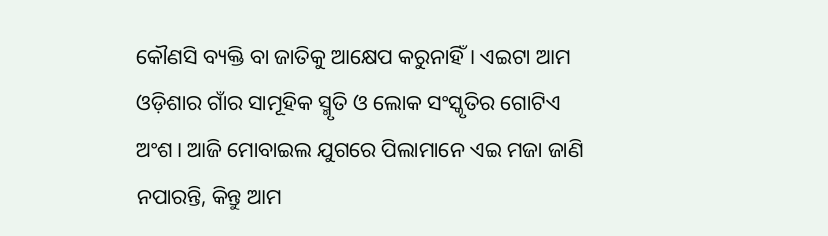କୌଣସି ବ୍ୟକ୍ତି ବା ଜାତିକୁ ଆକ୍ଷେପ କରୁନାହିଁ। ଏଇଟା ଆମ ଓଡ଼ିଶାର ଗାଁର ସାମୂହିକ ସ୍ମୃତି ଓ ଲୋକ ସଂସ୍କୃତିର ଗୋଟିଏ ଅଂଶ। ଆଜି ମୋବାଇଲ ଯୁଗରେ ପିଲାମାନେ ଏଇ ମଜା ଜାଣି ନପାରନ୍ତି, କିନ୍ତୁ ଆମ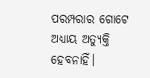ପରମ୍ପରାର ଗୋଟେ ଅଧ୍ୟାୟ ଅତ୍ୟୁକ୍ତି ହେବନାହିଁ।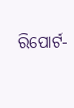ରିପୋର୍ଟ-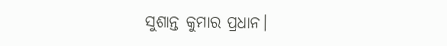ସୁଶାନ୍ତ କୁମାର ପ୍ରଧାନ।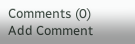Comments (0)
Add Comment